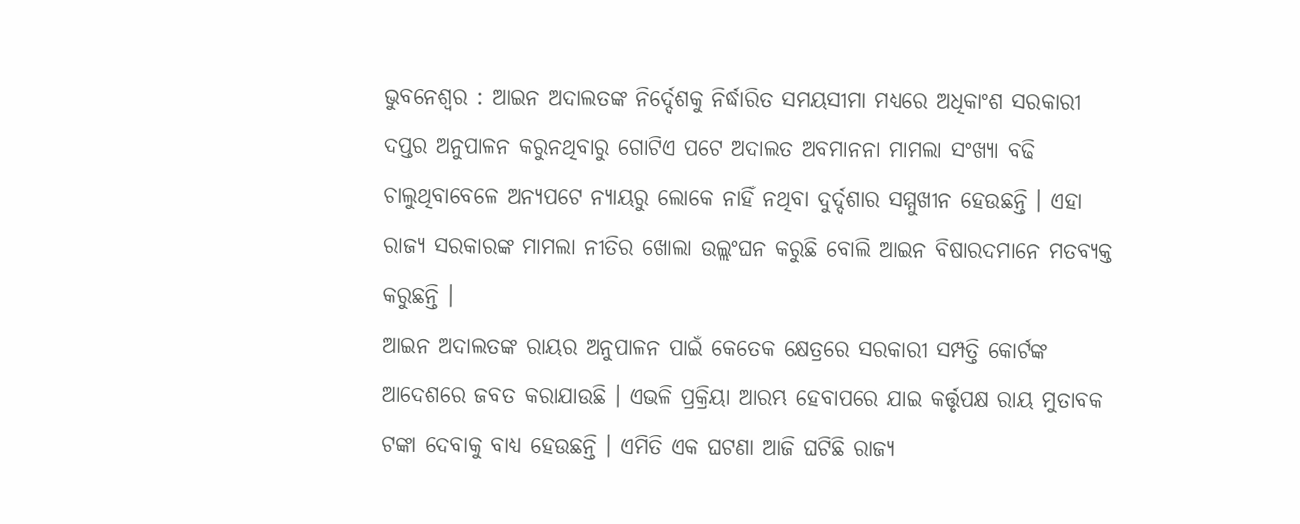ଭୁବନେଶ୍ୱର : ଆଇନ ଅଦାଲତଙ୍କ ନିର୍ଦ୍ଦେଶକୁ ନିର୍ଦ୍ଧାରିତ ସମୟସୀମା ମଧ୍ୟରେ ଅଧିକାଂଶ ସରକାରୀ ଦପ୍ତର ଅନୁପାଳନ କରୁନଥିବାରୁ ଗୋଟିଏ ପଟେ ଅଦାଲତ ଅବମାନନା ମାମଲା ସଂଖ୍ୟା ବଢି ଚାଲୁଥିବାବେଳେ ଅନ୍ୟପଟେ ନ୍ୟାୟରୁ ଲୋକେ ନାହିଁ ନଥିବା ଦୁର୍ଦ୍ଦଶାର ସମ୍ମୁଖୀନ ହେଉଛନ୍ତି । ଏହା ରାଜ୍ୟ ସରକାରଙ୍କ ମାମଲା ନୀତିର ଖୋଲା ଉଲ୍ଲଂଘନ କରୁଛି ବୋଲି ଆଇନ ବିଷାରଦମାନେ ମତବ୍ୟକ୍ତ କରୁଛନ୍ତି ।
ଆଇନ ଅଦାଲତଙ୍କ ରାୟର ଅନୁପାଳନ ପାଇଁ କେତେକ କ୍ଷେତ୍ରରେ ସରକାରୀ ସମ୍ପତ୍ତି କୋର୍ଟଙ୍କ ଆଦେଶରେ ଜବତ କରାଯାଉଛି । ଏଭଳି ପ୍ରକ୍ରିୟା ଆରମ୍ଭ ହେବାପରେ ଯାଇ କର୍ତ୍ତୃପକ୍ଷ ରାୟ ମୁତାବକ ଟଙ୍କା ଦେବାକୁ ବାଧ୍ୟ ହେଉଛନ୍ତି । ଏମିତି ଏକ ଘଟଣା ଆଜି ଘଟିଛି ରାଜ୍ୟ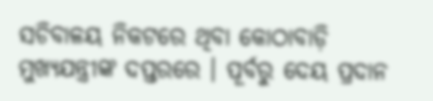ସଚିବାଳୟ ନିକଟରେ ଥିବା କୋଠାବାଡ଼ି ମୁଖ୍ୟଯନ୍ତ୍ରୀଙ୍କ ଦପ୍ତରରେ । ପୂର୍ବରୁ ଦେୟ ପ୍ରଦାନ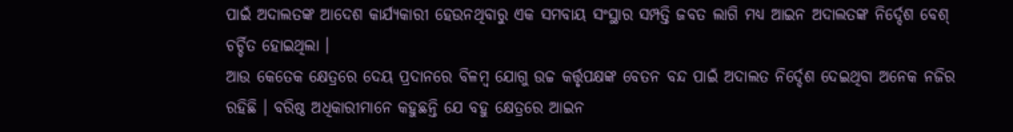ପାଇଁ ଅଦାଲତଙ୍କ ଆଦେଶ କାର୍ଯ୍ୟକାରୀ ହେଉନଥିବାରୁ ଏକ ସମବାୟ ସଂସ୍ଥାର ସମ୍ପତ୍ତି ଜବତ ଲାଗି ମଧ୍ୟ ଆଇନ ଅଦାଲତଙ୍କ ନିର୍ଦ୍ଦେଶ ବେଶ୍ ଚର୍ଚ୍ଚିତ ହୋଇଥିଲା ।
ଆଉ କେତେକ କ୍ଷେତ୍ରରେ ଦେୟ ପ୍ରଦାନରେ ବିଳମ୍ବ ଯୋଗୁ ଉଚ୍ଚ କର୍ତ୍ତୃପକ୍ଷଙ୍କ ବେତନ ବନ୍ଦ ପାଇଁ ଅଦାଲତ ନିର୍ଦ୍ଦେଶ ଦେଇଥିବା ଅନେକ ନଜିର ରହିଛି । ବରିଷ୍ଠ ଅଧିକାରୀମାନେ କହୁଛନ୍ତି ଯେ ବହୁ କ୍ଷେତ୍ରରେ ଆଇନ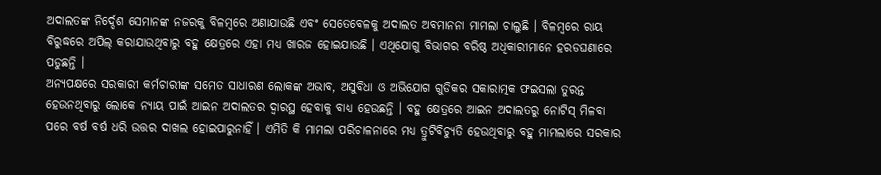ଅଦାଲତଙ୍କ ନିର୍ଦ୍ଦେଶ ସେମାନଙ୍କ ନଜରକୁ ବିଳମ୍ବରେ ଅଣାଯାଉଛି ଏବଂ ସେତେବେଳକୁ ଅଦାଲତ ଅବମାନନା ମାମଲା ଚାଲୁଛି । ବିଳମ୍ବରେ ରାୟ ବିରୁଦ୍ଧରେ ଅପିଲ୍ କରାଯାଉଥିବାରୁ ବହୁ କ୍ଷେତ୍ରରେ ଏହା ମଧ୍ୟ ଖାରଜ ହୋଇଯାଉଛି । ଏଥିଯୋଗୁ ବିଭାଗର ବରିଷ୍ଠ ଅଧିକାରୀମାନେ ହରଡଘଣାରେ ପଡୁଛନ୍ତି ।
ଅନ୍ୟପକ୍ଷରେ ସରକାରୀ କର୍ମଚାରୀଙ୍କ ସମେତ ସାଧାରଣ ଲୋକଙ୍କ ଅଭାବ, ଅସୁବିଧା ଓ ଅଭିଯୋଗ ଗୁଡିକର ସକାରାତ୍ମକ ଫଇସଲା ତୁରନ୍ତ ହେଉନଥିବାରୁ ଲୋକେ ନ୍ୟାୟ ପାଇଁ ଆଇନ ଅଦାଲତର ଦ୍ୱାରସ୍ଥ ହେବାକୁ ବାଧ୍ୟ ହେଉଛନ୍ତି । ବହୁ କ୍ଷେତ୍ରରେ ଆଇନ ଅଦାଲତରୁ ନୋଟିସ୍ ମିଳବା ପରେ ବର୍ଷ ବର୍ଷ ଧରି ଉତ୍ତର ଦାଖଲ ହୋଇପାରୁନାହିଁ । ଏମିତି କି ମାମଲା ପରିଚାଳନାରେ ମଧ୍ୟ ତ୍ରୁଟିବିଚ୍ୟୁତି ହେଉଥିବାରୁ ବହୁ ମାମଲାରେ ସରକାର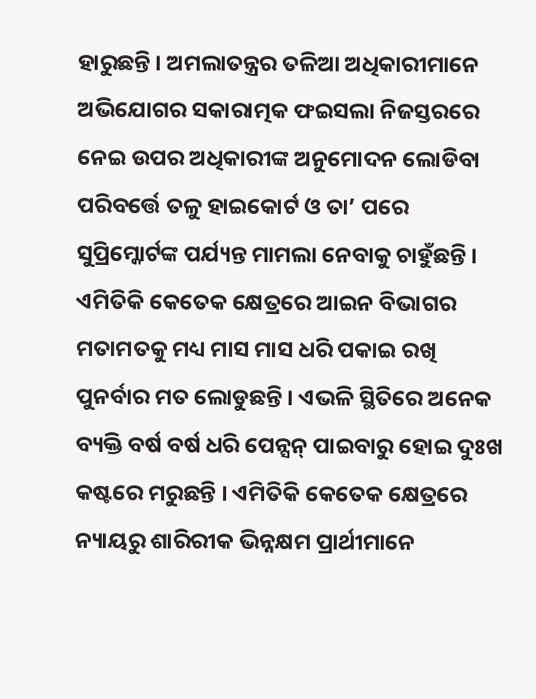ହାରୁଛନ୍ତି । ଅମଲାତନ୍ତ୍ରର ତଳିଆ ଅଧିକାରୀମାନେ ଅଭିଯୋଗର ସକାରାତ୍ମକ ଫଇସଲା ନିଜସ୍ତରରେ ନେଇ ଉପର ଅଧିକାରୀଙ୍କ ଅନୁମୋଦନ ଲୋଡିବା ପରିବର୍ତ୍ତେ ତଳୁ ହାଇକୋର୍ଟ ଓ ତା’ ପରେ ସୁପ୍ରିମ୍କୋର୍ଟଙ୍କ ପର୍ଯ୍ୟନ୍ତ ମାମଲା ନେବାକୁ ଚାହୁଁଛନ୍ତି ।
ଏମିତିକି କେତେକ କ୍ଷେତ୍ରରେ ଆଇନ ବିଭାଗର ମତାମତକୁ ମଧ୍ୟ ମାସ ମାସ ଧରି ପକାଇ ରଖି ପୁନର୍ବାର ମତ ଲୋଡୁଛନ୍ତି । ଏଭଳି ସ୍ଥିତିରେ ଅନେକ ବ୍ୟକ୍ତି ବର୍ଷ ବର୍ଷ ଧରି ପେନ୍ସନ୍ ପାଇବାରୁ ହୋଇ ଦୁଃଖ କଷ୍ଟରେ ମରୁଛନ୍ତି । ଏମିତିକି କେତେକ କ୍ଷେତ୍ରରେ ନ୍ୟାୟରୁ ଶାରିରୀକ ଭିନ୍ନକ୍ଷମ ପ୍ରାର୍ଥୀମାନେ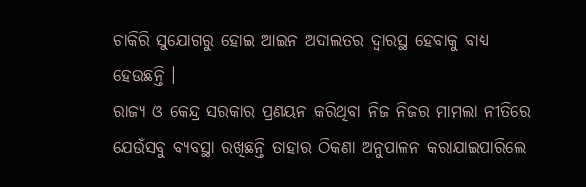ଚାକିରି ସୁଯୋଗରୁ ହୋଇ ଆଇନ ଅଦାଲତର ଦ୍ୱାରସ୍ଥ ହେବାକୁ ବାଧ୍ୟ ହେଉଛନ୍ତି ।
ରାଜ୍ୟ ଓ କେନ୍ଦ୍ର ସରକାର ପ୍ରଣୟନ କରିଥିବା ନିଜ ନିଜର ମାମଲା ନୀତିରେ ଯେଉଁସବୁ ବ୍ୟବସ୍ଥା ରଖିଛନ୍ତି ତାହାର ଠିକଣା ଅନୁପାଳନ କରାଯାଇପାରିଲେ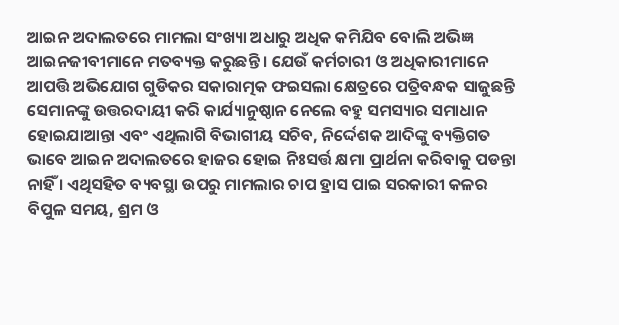ଆଇନ ଅଦାଲତରେ ମାମଲା ସଂଖ୍ୟା ଅଧାରୁ ଅଧିକ କମିଯିବ ବୋଲି ଅଭିଜ୍ଞ ଆଇନଜୀବୀମାନେ ମତବ୍ୟକ୍ତ କରୁଛନ୍ତି । ଯେଉଁ କର୍ମଚାରୀ ଓ ଅଧିକାରୀମାନେ ଆପତ୍ତି ଅଭିଯୋଗ ଗୁଡିକର ସକାରାତ୍ମକ ଫଇସଲା କ୍ଷେତ୍ରରେ ପତ୍ରିବନ୍ଧକ ସାଜୁଛନ୍ତି ସେମାନଙ୍କୁ ଉତ୍ତରଦାୟୀ କରି କାର୍ଯ୍ୟାନୁଷ୍ଠାନ ନେଲେ ବହୁ ସମସ୍ୟାର ସମାଧାନ ହୋଇଯାଆନ୍ତା ଏବଂ ଏଥିଲାଗି ବିଭାଗୀୟ ସଚିବ, ନିର୍ଦ୍ଦେଶକ ଆଦିଙ୍କୁ ବ୍ୟକ୍ତିଗତ ଭାବେ ଆଇନ ଅଦାଲତରେ ହାଜର ହୋଇ ନିଃସର୍ତ୍ତ କ୍ଷମା ପ୍ରାର୍ଥନା କରିବାକୁ ପଡନ୍ତା ନାହିଁ । ଏଥିସହିତ ବ୍ୟବସ୍ଥା ଉପରୁ ମାମଲାର ଚାପ ହ୍ରାସ ପାଇ ସରକାରୀ କଳର ବିପୁଳ ସମୟ, ଶ୍ରମ ଓ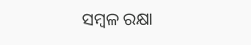ସମ୍ବଳ ରକ୍ଷା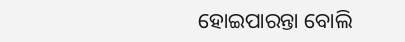ହୋଇପାରନ୍ତା ବୋଲି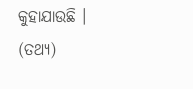କୁହାଯାଉଛି । (ତଥ୍ୟ)